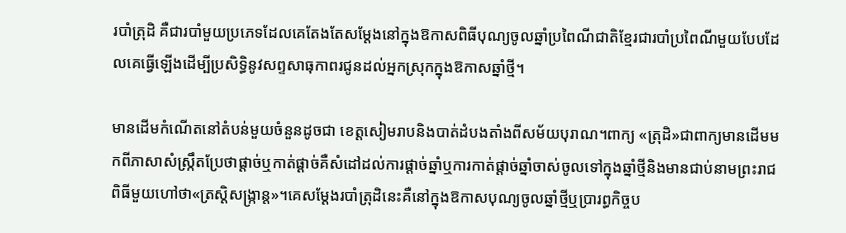របាំត្រុដិ គឺជារបាំមួយប្រភេទដែលគេតែងតែសម្តែងនៅក្នុងឱកាសពិធីបុណ្យចូលឆ្នាំប្រពៃណីជាតិខ្មែរជារបាំប្រពៃណីមួយបែបដែលគេធ្វើឡើងដើម្បីប្រសិទ្ធិនូវសព្ទសាធុកាពរជូនដល់អ្នកស្រុកក្នុងឱកាសឆ្នាំថ្មី។

មានដើមកំណើតនៅតំបន់មួយចំនួនដូចជា ខេត្តសៀមរាបនិងបាត់ដំបងតាំងពីសម័យបុរាណ។ពាក្យ «ត្រុដិ»ជាពាក្យមានដើមមកពីភាសាសំស្រ្កឹតប្រែថាផ្តាច់ឬកាត់ផ្ដាច់គឺសំដៅដល់ការផ្តាច់ឆ្នាំឬការកាត់ផ្ដាច់ឆ្នាំចាស់ចូលទៅក្នុងឆ្នាំថ្មីនិងមានជាប់នាមព្រះរាជពិធីមួយហៅថា«ត្រស្តិសង្ក្រាន្ត»។គេសម្ដែងរបាំត្រុដិនេះគឺនៅក្នុងឱកាសបុណ្យចូលឆ្នាំថ្មីឬប្រារព្ធកិច្ចប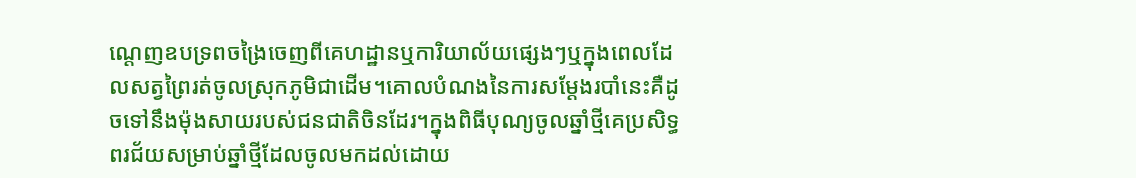ណ្ដេញឧបទ្រពចង្រៃចេញពីគេហដ្ឋានឬការិយាល័យផ្សេងៗឬក្នុងពេលដែលសត្វព្រៃរត់ចូលស្រុកភូមិជាដើម។គោលបំណងនៃការសម្ដែងរបាំនេះគឺដូចទៅនឹងម៉ុងសាយរបស់ជនជាតិចិនដែរ។ក្នុងពិធីបុណ្យចូលឆ្នាំថ្មីគេប្រសិទ្ធពរជ័យសម្រាប់ឆ្នាំថ្មីដែលចូលមកដល់ដោយ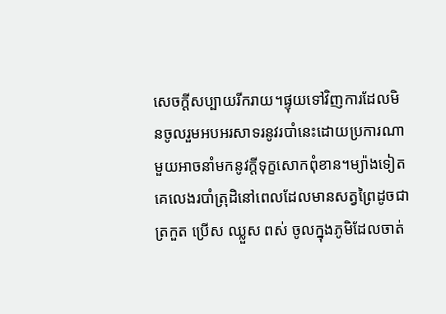សេចក្តីសប្បាយរីករាយ។ផ្ទុយទៅវិញការដែលមិនចូលរួមអបអរសាទរនូវរបាំនេះដោយប្រការណាមួយអាចនាំមកនូវក្ដីទុក្ខសោកពុំខាន។ម្យ៉ាងទៀតគេលេងរបាំត្រុដិនៅពេលដែលមានសត្វព្រៃដូចជាត្រកួត ប្រើស ឈ្លួស ពស់ ចូលក្នុងភូមិដែលចាត់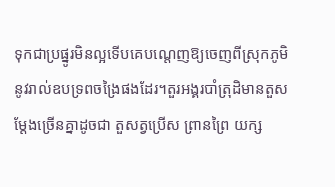ទុកជាប្រផ្នូរមិនល្អទើបគេបណ្តេញឱ្យចេញពីស្រុកភូមិនូវរាល់ឧបទ្រពចង្រៃផងដែរ។តួរអង្គរបាំត្រុដិមានតួសម្ដែងច្រើនគ្នាដូចជា តួសត្វប្រើស ព្រានព្រៃ យក្ស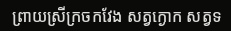ព្រាយស្រីក្រចកវែង សត្វក្ងោក សត្វទ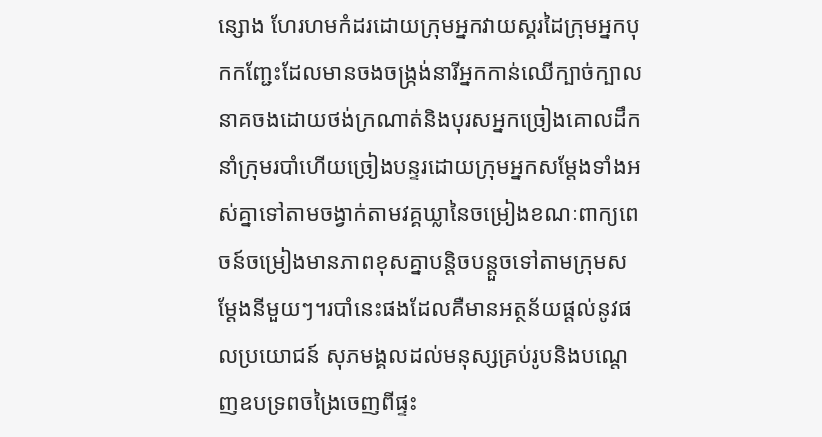ន្សោង ហែរហមកំដរដោយក្រុមអ្នកវាយស្គរដៃក្រុមអ្នកបុកកញ្ជែះដែលមានចងចង្ក្រង់នារីអ្នកកាន់ឈើក្បាច់ក្បាលនាគចងដោយថង់ក្រណាត់និងបុរសអ្នកច្រៀងគោលដឹកនាំក្រុមរបាំហើយច្រៀងបន្ទរដោយក្រុមអ្នកសម្ដែងទាំងអស់គ្នាទៅតាមចង្វាក់តាមវគ្គឃ្លានៃចម្រៀងខណៈពាក្យពេចន៍ចម្រៀងមានភាពខុសគ្នាបន្តិចបន្តួចទៅតាមក្រុមសម្ដែងនីមួយៗ។របាំនេះផងដែលគឺមានអត្ថន័យផ្តល់នូវផលប្រយោជន៍ សុភមង្គលដល់មនុស្សគ្រប់រូបនិងបណ្តេញឧបទ្រពចង្រៃចេញពីផ្ទះ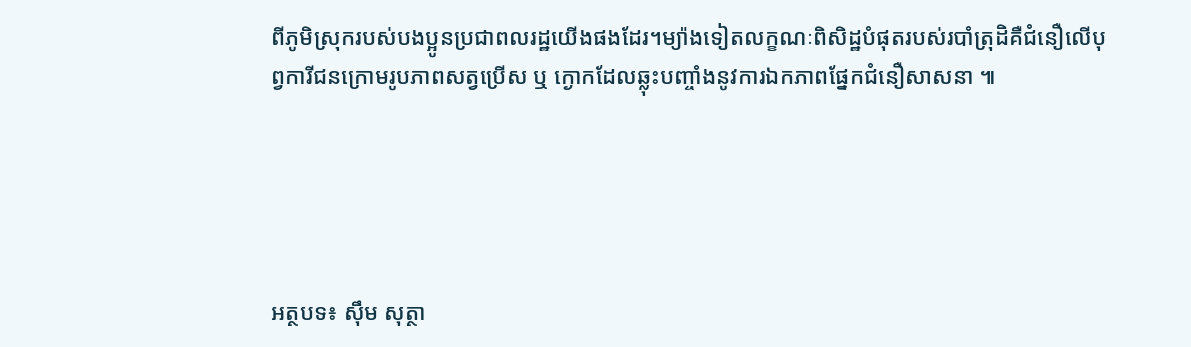ពីភូមិស្រុករបស់បងប្អូនប្រជាពលរដ្ឋយើងផងដែរ។ម្យ៉ាងទៀតលក្ខណៈពិសិដ្ឋបំផុតរបស់របាំត្រុដិគឺជំនឿលើបុព្វការីជនក្រោមរូបភាពសត្វប្រើស ឬ ក្ងោកដែលឆ្លុះបញ្ចាំងនូវការឯកភាពផ្នែកជំនឿសាសនា ៕





អត្ថបទ៖ សុឹម សុត្ថា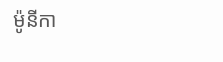ម៉ូនីកា